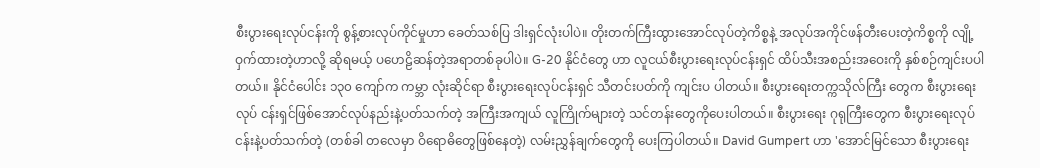စီးပွားရေးလုပ်ငန်းကို စွန့်စားလုပ်ကိုင်မှုဟာ ခေတ်သစ်ပြ ဒါးရှင်လုံးပါပဲ။ တိုးတက်ကြီးထွားအောင်လုပ်တဲ့ကိစ္စနဲ့ အလုပ်အကိုင်ဖန်တီးပေးတဲ့ကိစ္စကို လျို့ဝှက်ထားတဲ့ဟာလို့ ဆိုရမယ့် ပဟေဠိဆန်တဲ့အရာတစ်ခုပါပဲ။ G-20 နိုင်ငံတွေ ဟာ လူငယ်စီးပွားရေးလုပ်ငန်းရှင် ထိပ်သီးအစည်းအဝေးကို နှစ်စဉ်ကျင်းပပါတယ်။ နိုင်ငံပေါင်း ၁၃၀ ကျော်က ကမ္ဘာ လုံးဆိုင်ရာ စီးပွားရေးလုပ်ငန်းရှင် သီတင်းပတ်ကို ကျင်းပ ပါတယ်။ စီးပွားရေးတက္ကသိုလ်ကြီး တွေက စီးပွားရေးလုပ် ငန်းရှင်ဖြစ်အောင်လုပ်နည်းနဲ့ပတ်သက်တဲ့ အကြီးအကျယ် လူကြိုက်များတဲ့ သင်တန်းတွေကိုပေးပါတယ်။ စီးပွားရေး ဂုရုကြီးတွေက စီးပွားရေးလုပ်ငန်းနဲ့ပတ်သက်တဲ့ (တစ်ခါ တလေမှာ ဝိရောဓိတွေဖြစ်နေတဲ့) လမ်းညွှန်ချက်တွေကို ပေးကြပါတယ်။ David Gumpert ဟာ 'အောင်မြင်သော စီးပွားရေး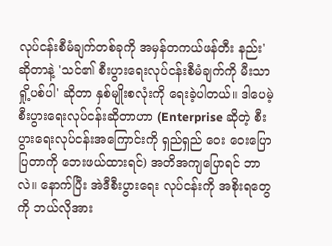လုပ်ငန်းစီမံချက်တစ်ခုကို အမှန်တကယ်ဖန်တီး နည်း' ဆိုတာနဲ့ 'သင်၏ စီးပွားရေးလုပ်ငန်းစီမံချက်ကို မီးသာ ရှို့ပစ်ပါ' ဆိုတာ နှစ်မျိုးစလုံးကို ရေးခဲ့ပါတယ်။ ဒါပေမဲ့ စီးပွားရေးလုပ်ငန်းဆိုတာဟာ (Enterprise ဆိုတဲ့ စီးပွားရေးလုပ်ငန်းအကြောင်းကို ရှည်ရှည် ဝေး ဝေးပြောပြတာကို ဘေးဖယ်ထားရင်) အတိအကျပြောရင် ဘာလဲ။ နောက်ပြီး အဲဒီစီးပွားရေး လုပ်ငန်းကို အစိုးရတွေကို ဘယ်လိုအား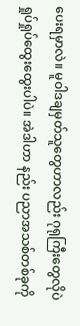ပေးရမှာလဲ။ မူဝါဒချမှတ်သူတွေဟာလည်း ဂုရုကြီးတွေလိုပဲ ရှုပ်ရှုပ်ထွေးထွေးပါပဲ။ အဲဒါဟာ နည်း ပညာအသစ်တစ်ခုကို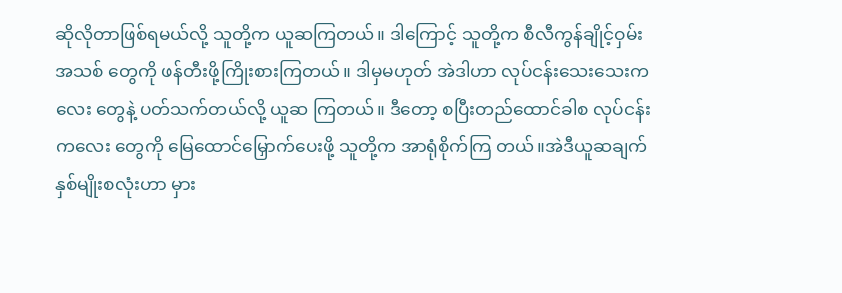ဆိုလိုတာဖြစ်ရမယ်လို့ သူတို့က ယူဆကြတယ်။ ဒါကြောင့် သူတို့က စီလီကွန်ချိုင့်ဝှမ်းအသစ် တွေကို ဖန်တီးဖို့ကြိုးစားကြတယ်။ ဒါမှမဟုတ် အဲဒါဟာ လုပ်ငန်းသေးသေးကလေး တွေနဲ့ ပတ်သက်တယ်လို့ ယူဆ ကြတယ်။ ဒီတော့ စပြီးတည်ထောင်ခါစ လုပ်ငန်းကလေး တွေကို မြေထောင်မြှောက်ပေးဖို့ သူတို့က အာရုံစိုက်ကြ တယ်။အဲဒီယူဆချက်နှစ်မျိုးစလုံးဟာ မှား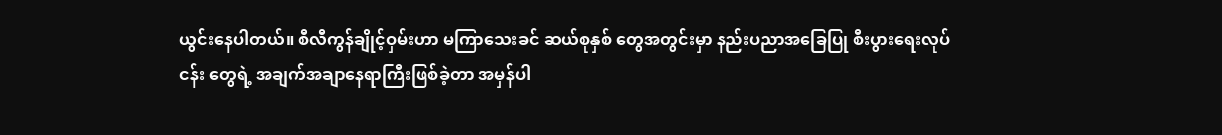ယွင်းနေပါတယ်။ စီလီကွန်ချိုင့်ဝှမ်းဟာ မကြာသေးခင် ဆယ်စုနှစ် တွေအတွင်းမှာ နည်းပညာအခြေပြု စီးပွားရေးလုပ်ငန်း တွေရဲ့ အချက်အချာနေရာကြီးဖြစ်ခဲ့တာ အမှန်ပါ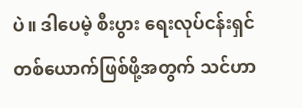ပဲ။ ဒါပေမဲ့ စီးပွား ရေးလုပ်ငန်းရှင်တစ်ယောက်ဖြစ်ဖို့အတွက် သင်ဟာ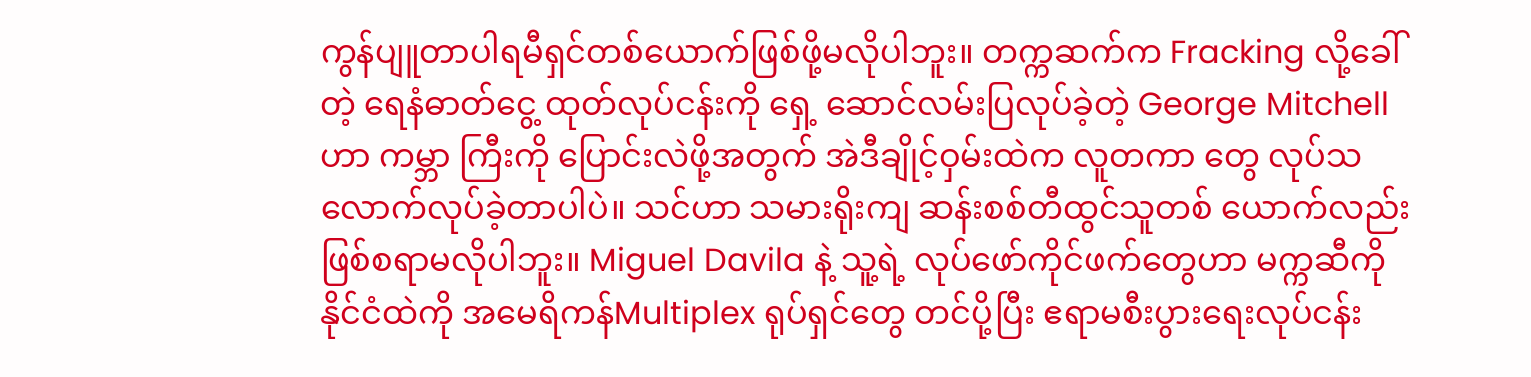ကွန်ပျူတာပါရမီရှင်တစ်ယောက်ဖြစ်ဖို့မလိုပါဘူး။ တက္ကဆက်က Fracking လို့ခေါ်တဲ့ ရေနံဓာတ်ငွေ့ ထုတ်လုပ်ငန်းကို ရှေ့ ဆောင်လမ်းပြလုပ်ခဲ့တဲ့ George Mitchell ဟာ ကမ္ဘာ ကြီးကို ပြောင်းလဲဖို့အတွက် အဲဒီချိုင့်ဝှမ်းထဲက လူတကာ တွေ လုပ်သလောက်လုပ်ခဲ့တာပါပဲ။ သင်ဟာ သမားရိုးကျ ဆန်းစစ်တီထွင်သူတစ် ယောက်လည်း ဖြစ်စရာမလိုပါဘူး။ Miguel Davila နဲ့ သူ့ရဲ့ လုပ်ဖော်ကိုင်ဖက်တွေဟာ မက္ကဆီကို နိုင်ငံထဲကို အမေရိကန်Multiplex ရုပ်ရှင်တွေ တင်ပို့ပြီး ဧရာမစီးပွားရေးလုပ်ငန်း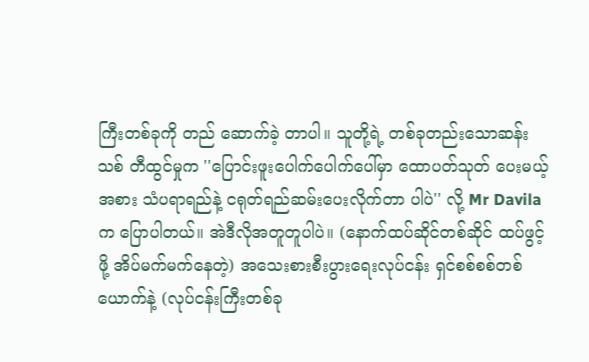ကြီးတစ်ခုကို တည် ဆောက်ခဲ့ တာပါ။ သူတို့ရဲ့ တစ်ခုတည်းသောဆန်းသစ် တီထွင်မှုက ''ပြောင်းဖူးပေါက်ပေါက်ပေါ်မှာ ထောပတ်သုတ် ပေးမယ့်အစား သံပရာရည်နဲ့ ငရုတ်ရည်ဆမ်းပေးလိုက်တာ ပါပဲ'' လို့ Mr Davila က ပြောပါတယ်။ အဲဒီလိုအတူတူပါပဲ။ (နောက်ထပ်ဆိုင်တစ်ဆိုင် ထပ်ဖွင့်ဖို့ အိပ်မက်မက်နေတဲ့) အသေးစားစီးပွားရေးလုပ်ငန်း ရှင်စစ်စစ်တစ်ယောက်နဲ့ (လုပ်ငန်းကြီးတစ်ခု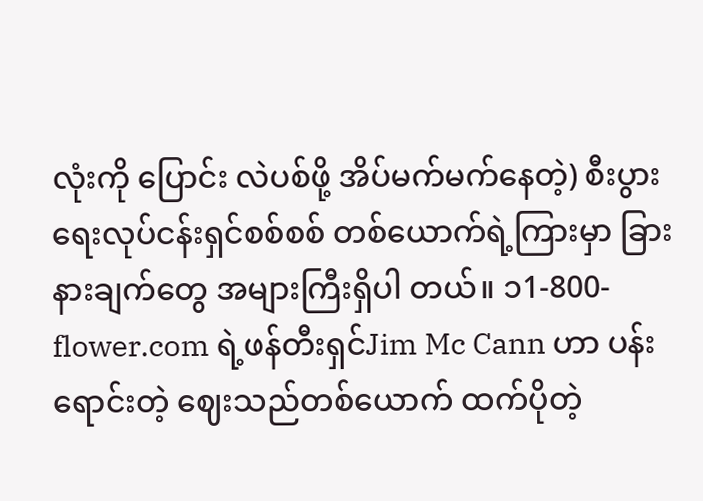လုံးကို ပြောင်း လဲပစ်ဖို့ အိပ်မက်မက်နေတဲ့) စီးပွားရေးလုပ်ငန်းရှင်စစ်စစ် တစ်ယောက်ရဲ့ကြားမှာ ခြားနားချက်တွေ အများကြီးရှိပါ တယ်။ ၁1-800-flower.com ရဲ့ဖန်တီးရှင်Jim Mc Cann ဟာ ပန်းရောင်းတဲ့ ဈေးသည်တစ်ယောက် ထက်ပိုတဲ့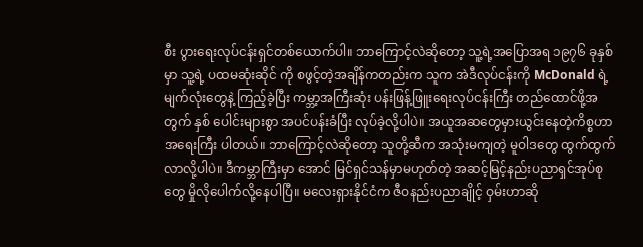စီး ပွားရေးလုပ်ငန်းရှင်တစ်ယောက်ပါ။ ဘာကြောင့်လဲဆိုတော့ သူ့ရဲ့အပြောအရ ၁၉၇၆ ခုနှစ်မှာ သူ့ရဲ့ ပထမဆုံးဆိုင် ကို စဖွင့်တဲ့အချိန်ကတည်းက သူက အဲဒီလုပ်ငန်းကို McDonald ရဲ့ မျက်လုံးတွေနဲ့ ကြည့်ခဲ့ပြီး ကမ္ဘာ့အကြီးဆုံး ပန်းဖြန့်ဖြူးရေးလုပ်ငန်းကြီး တည်ထောင်ဖို့အတွက် နှစ် ပေါင်းများစွာ အပင်ပန်းခံပြီး လုပ်ခဲ့လို့ပါပဲ။ အယူအဆတွေမှားယွင်းနေတဲ့ကိစ္စဟာ အရေးကြီး ပါတယ်။ ဘာကြောင့်လဲဆိုတော့ သူတို့ဆီက အသုံးမကျတဲ့ မူဝါဒတွေ ထွက်ထွက်လာလို့ပါပဲ။ ဒီကမ္ဘာကြီးမှာ အောင် မြင်ရှင်သန်မှာမဟုတ်တဲ့ အဆင့်မြင့်နည်းပညာရှင်အုပ်စုတွေ မှိုလိုပေါက်လို့နေပါပြီ။ မလေးရှားနိုင်ငံက ဇီဝနည်းပညာချိုင့် ဝှမ်းဟာဆို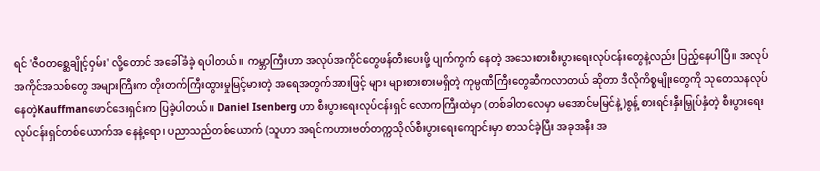ရင် 'ဇီဝတစ္ဆေချိုင့်ဝှမ်း' လို့တောင် အခေါ်ခံခဲ့ ရပါတယ်။ ကမ္ဘာကြီးဟာ အလုပ်အကိုင်တွေဖန်တီးပေးဖို့ ပျက်ကွက် နေတဲ့ အသေးစားစီးပွားရေးလုပ်ငန်းတွေနဲ့လည်း ပြည့်နေပါပြီ။ အလုပ်အကိုင်အသစ်တွေ အများကြီးက တိုးတက်ကြီးထွားမှုမြင့်မားတဲ့ အရေအတွက်အားဖြင့် များ များစားစားမရှိတဲ့ ကုမ္ပဏီကြီးတွေဆီကလာတယ် ဆိုတာ ဒီလိုကိစ္စမျိုးတွေကို သုတေသနလုပ်နေတဲ့Kauffmanဖောင်ဒေးရှင်းက ပြခဲ့ပါတယ်။ Daniel Isenberg ဟာ စီးပွားရေးလုပ်ငန်းရှင် လောကကြီးထဲမှာ (တစ်ခါတလေမှာ မအောင်မမြင်နဲ့)စွန့် စားရင်းနှီးမြှုပ်နှံတဲ့ စီးပွားရေးလုပ်ငန်းရှင်တစ်ယောက်အ နေနဲ့ရော၊ ပညာသည်တစ်ယောက် (သူဟာ အရင်ကဟားဗတ်တက္ကသိုလ်စီးပွားရေးကျောင်းမှာ စာသင်ခဲ့ပြီး အခုအနီး အ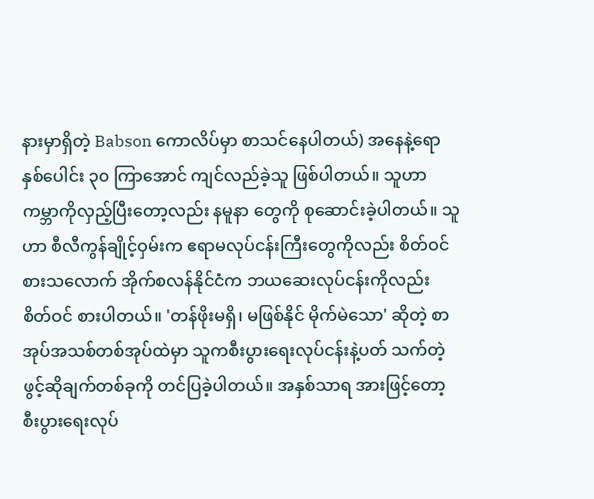နားမှာရှိတဲ့ Babson ကောလိပ်မှာ စာသင်နေပါတယ်) အနေနဲ့ရော နှစ်ပေါင်း ၃၀ ကြာအောင် ကျင်လည်ခဲ့သူ ဖြစ်ပါတယ်။ သူဟာ ကမ္ဘာကိုလှည့်ပြီးတော့လည်း နမူနာ တွေကို စုဆောင်းခဲ့ပါတယ်။ သူဟာ စီလီကွန်ချိုင့်ဝှမ်းက ဧရာမလုပ်ငန်းကြီးတွေကိုလည်း စိတ်ဝင်စားသလောက် အိုက်စလန်နိုင်ငံက ဘယဆေးလုပ်ငန်းကိုလည်း စိတ်ဝင် စားပါတယ်။ 'တန်ဖိုးမရှိ၊ မဖြစ်နိုင် မိုက်မဲသော' ဆိုတဲ့ စာအုပ်အသစ်တစ်အုပ်ထဲမှာ သူကစီးပွားရေးလုပ်ငန်းနဲ့ပတ် သက်တဲ့ဖွင့်ဆိုချက်တစ်ခုကို တင်ပြခဲ့ပါတယ်။ အနှစ်သာရ အားဖြင့်တော့ စီးပွားရေးလုပ်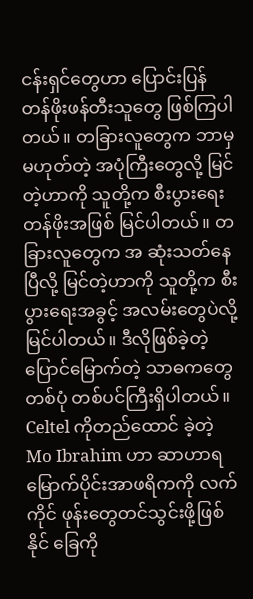ငန်းရှင်တွေဟာ ပြောင်းပြန် တန်ဖိုးဖန်တီးသူတွေ ဖြစ်ကြပါတယ်။ တခြားလူတွေက ဘာမှမဟုတ်တဲ့ အပုံကြီးတွေလို့ မြင်တဲ့ဟာကို သူတို့က စီးပွားရေးတန်ဖိုးအဖြစ် မြင်ပါတယ်။ တခြားလူတွေက အ ဆုံးသတ်နေပြီလို့ မြင်တဲ့ဟာကို သူတို့က စီးပွားရေးအခွင့် အလမ်းတွေပဲလို့ မြင်ပါတယ်။ ဒီလိုဖြစ်ခဲ့တဲ့ ပြောင်မြောက်တဲ့ သာဓကတွေတစ်ပုံ တစ်ပင်ကြီးရှိပါတယ်။ Celtel ကိုတည်ထောင် ခဲ့တဲ့Mo Ibrahim ဟာ ဆာဟာရမြောက်ပိုင်းအာဖရိကကို လက်ကိုင် ဖုန်းတွေတင်သွင်းဖို့ဖြစ် နိုင် ခြေကို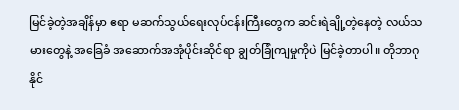မြင်ခဲ့တဲ့အချိန်မှာ ဧရာ မဆက်သွယ်ရေးလုပ်ငန်းကြီးတွေက ဆင်းရဲချို့တဲ့နေတဲ့ လယ်သမားတွေနဲ့ အခြေခံ အဆောက်အအုံပိုင်းဆိုင်ရာ ချွတ်ခြုံကျမှုကိုပဲ မြင်ခဲ့တာပါ။ တိုဘာဂုနိုင်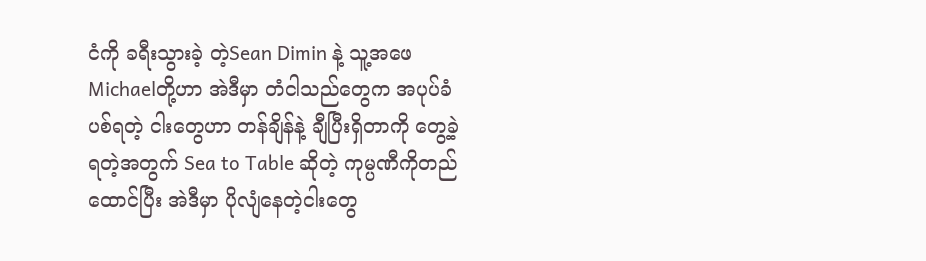ငံကို ခရီးသွားခဲ့ တဲ့Sean Dimin နဲ့ သူ့အဖေ Michaelတို့ဟာ အဲဒီမှာ တံငါသည်တွေက အပုပ်ခံပစ်ရတဲ့ ငါးတွေဟာ တန်ချိန်နဲ့ ချီပြီးရှိတာကို တွေ့ခဲ့ရတဲ့အတွက် Sea to Table ဆိုတဲ့ ကုမ္ပဏီကိုတည်ထောင်ပြီး အဲဒီမှာ ပိုလျံနေတဲ့ငါးတွေ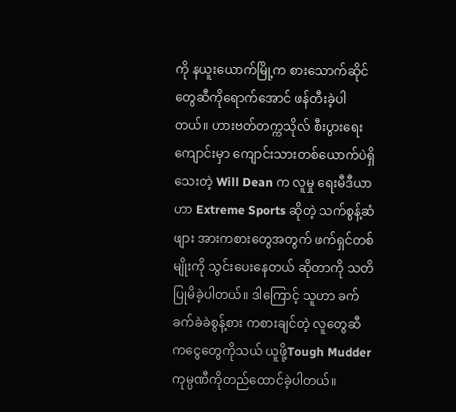ကို နယူးယောက်မြို့က စားသောက်ဆိုင်တွေဆီကိုရောက်အောင် ဖန်တီးခဲ့ပါတယ်။ ဟားဗတ်တက္ကသိုလ် စီးပွားရေးကျောင်းမှာ ကျောင်းသားတစ်ယောက်ပဲရှိသေးတဲ့ Will Dean က လူမှု ရေးမီဒီယာဟာ Extreme Sports ဆိုတဲ့ သက်စွန့်ဆံဖျား အားကစားတွေအတွက် ဖက်ရှင်တစ်မျိုးကို သွင်းပေးနေတယ် ဆိုတာကို သတိပြုမိခဲ့ပါတယ်။ ဒါကြောင့် သူဟာ ခက် ခက်ခဲခဲစွန့်စား ကစားချင်တဲ့ လူတွေဆီကငွေတွေကိုသယ် ယူဖို့Tough Mudder ကုမ္ပဏီကိုတည်ထောင်ခဲ့ပါတယ်။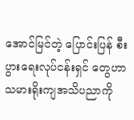အောင်မြင်တဲ့ ပြောင်းပြန် စီးပွားရေးလုပ်ငန်းရှင် တွေဟာ သမားရိုးကျအသိပညာကို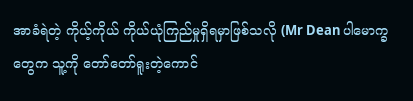အာခံရဲတဲ့ ကိုယ့်ကိုယ် ကိုယ်ယုံကြည်မှုရှိရမှာဖြစ်သလို (Mr Dean ပါမောက္ခ တွေက သူ့ကို တော်တော်ရူးတဲ့ကောင်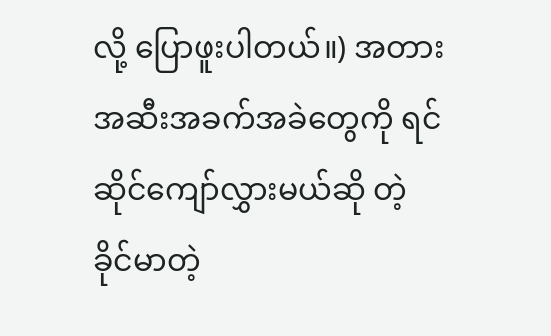လို့ ပြောဖူးပါတယ်။) အတားအဆီးအခက်အခဲတွေကို ရင်ဆိုင်ကျော်လွှားမယ်ဆို တဲ့ ခိုင်မာတဲ့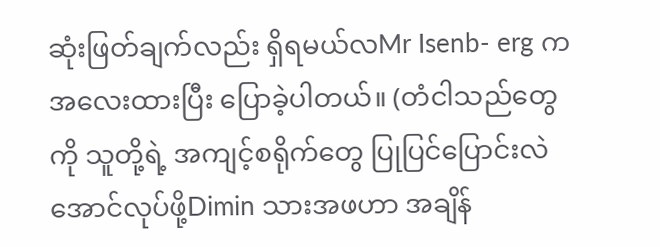ဆုံးဖြတ်ချက်လည်း ရှိရမယ်လMr Isenb- erg က အလေးထားပြီး ပြောခဲ့ပါတယ်။ (တံငါသည်တွေကို သူတို့ရဲ့ အကျင့်စရိုက်တွေ ပြုပြင်ပြောင်းလဲအောင်လုပ်ဖို့Dimin သားအဖဟာ အချိန်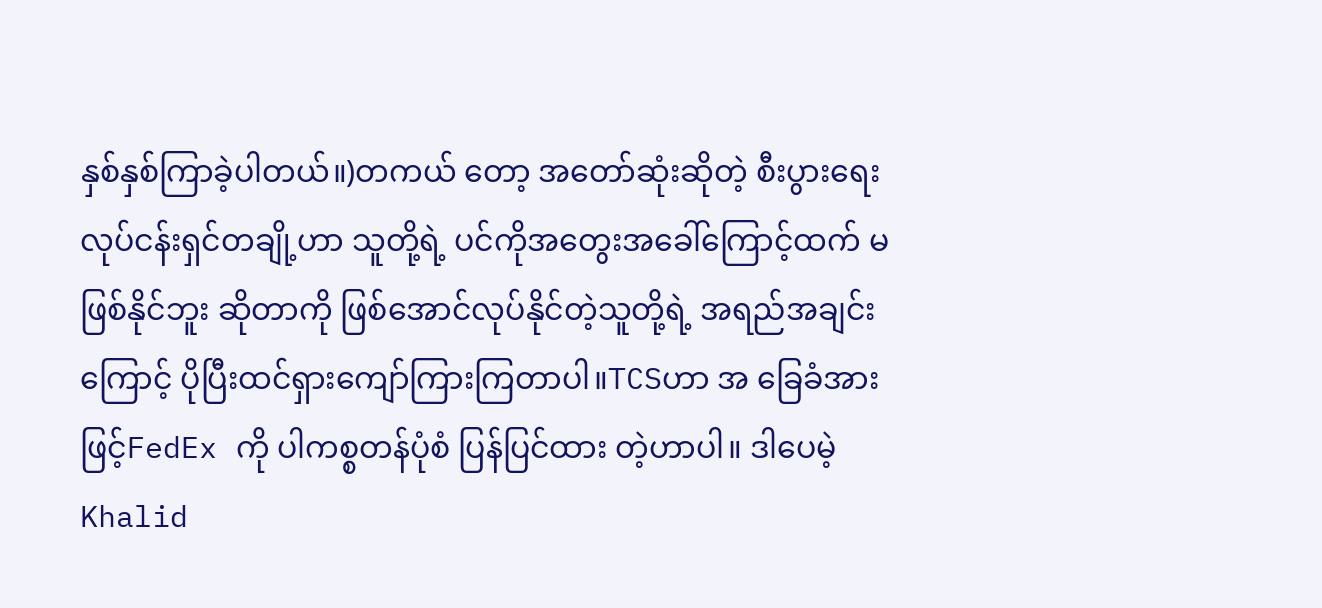နှစ်နှစ်ကြာခဲ့ပါတယ်။)တကယ် တော့ အတော်ဆုံးဆိုတဲ့ စီးပွားရေးလုပ်ငန်းရှင်တချို့ဟာ သူတို့ရဲ့ ပင်ကိုအတွေးအခေါ်ကြောင့်ထက် မဖြစ်နိုင်ဘူး ဆိုတာကို ဖြစ်အောင်လုပ်နိုင်တဲ့သူတို့ရဲ့ အရည်အချင်း ကြောင့် ပိုပြီးထင်ရှားကျော်ကြားကြတာပါ။TCSဟာ အ ခြေခံအားဖြင့်FedEx ကို ပါကစ္စတန်ပုံစံ ပြန်ပြင်ထား တဲ့ဟာပါ။ ဒါပေမဲ့ Khalid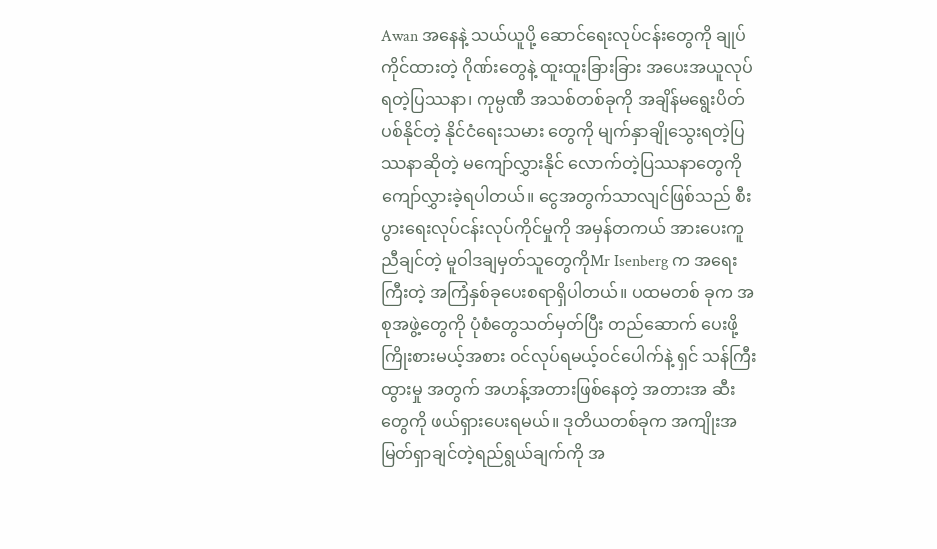Awan အနေနဲ့ သယ်ယူပို့ ဆောင်ရေးလုပ်ငန်းတွေကို ချုပ်ကိုင်ထားတဲ့ ဂိုဏ်းတွေနဲ့ ထူးထူးခြားခြား အပေးအယူလုပ်ရတဲ့ပြဿနာ၊ ကုမ္ပဏီ အသစ်တစ်ခုကို အချိန်မရွေးပိတ်ပစ်နိုင်တဲ့ နိုင်ငံရေးသမား တွေကို မျက်နှာချိုသွေးရတဲ့ပြဿနာဆိုတဲ့ မကျော်လွှားနိုင် လောက်တဲ့ပြဿနာတွေကို ကျော်လွှားခဲ့ရပါတယ်။ ငွေအတွက်သာလျင်ဖြစ်သည် စီးပွားရေးလုပ်ငန်းလုပ်ကိုင်မှုကို အမှန်တကယ် အားပေးကူညီချင်တဲ့ မူဝါဒချမှတ်သူတွေကိုMr Isenberg က အရေးကြီးတဲ့ အကြံနှစ်ခုပေးစရာရှိပါတယ်။ ပထမတစ် ခုက အစုအဖွဲ့တွေကို ပုံစံတွေသတ်မှတ်ပြီး တည်ဆောက် ပေးဖို့ကြိုးစားမယ့်အစား ဝင်လုပ်ရမယ့်ဝင်ပေါက်နဲ့ ရှင် သန်ကြီးထွားမှု အတွက် အဟန့်အတားဖြစ်နေတဲ့ အတားအ ဆီးတွေကို ဖယ်ရှားပေးရမယ်။ ဒုတိယတစ်ခုက အကျိုးအ မြတ်ရှာချင်တဲ့ရည်ရွယ်ချက်ကို အ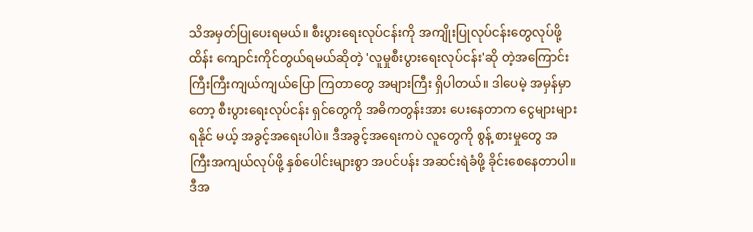သိအမှတ်ပြုပေးရမယ်။ စီးပွားရေးလုပ်ငန်းကို အကျိုးပြုလုပ်ငန်းတွေလုပ်ဖို့ ထိန်း ကျောင်းကိုင်တွယ်ရမယ်ဆိုတဲ့ 'လူမှုစီးပွားရေးလုပ်ငန်း'ဆို တဲ့အကြောင်း ကြီးကြီးကျယ်ကျယ်ပြော ကြတာတွေ အများကြီး ရှိပါတယ်။ ဒါပေမဲ့ အမှန်မှာတော့ စီးပွားရေးလုပ်ငန်း ရှင်တွေကို အဓိကတွန်းအား ပေးနေတာက ငွေများများရနိုင် မယ့် အခွင့်အရေးပါပဲ။ ဒီအခွင့်အရေးကပဲ လူတွေကို စွန့် စားမှုတွေ အကြီးအကျယ်လုပ်ဖို့ နှစ်ပေါင်းများစွာ အပင်ပန်း အဆင်းရဲခံဖို့ ခိုင်းစေနေတာပါ။ ဒီအ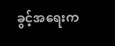ခွင့်အရေးက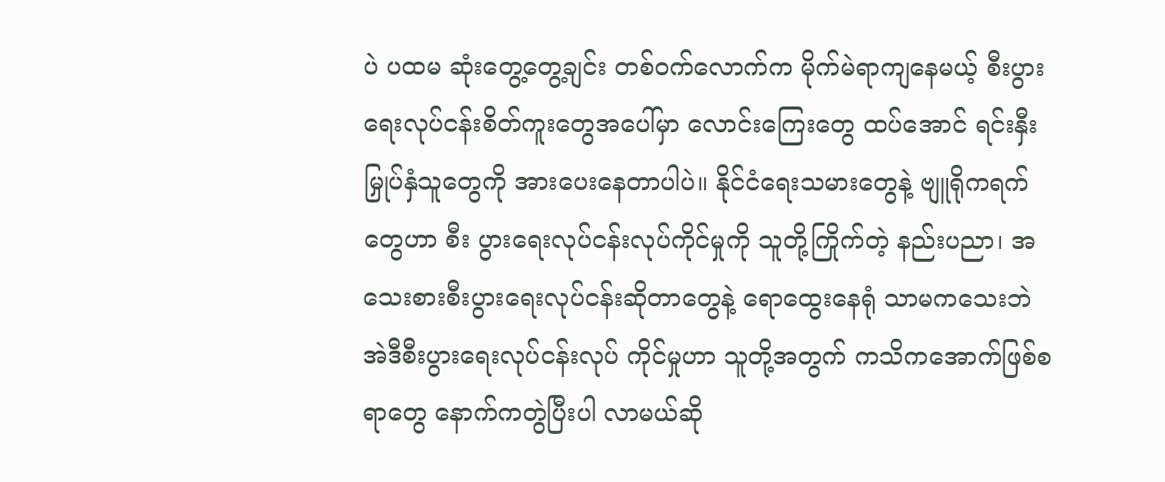ပဲ ပထမ ဆုံးတွေ့တွေ့ချင်း တစ်ဝက်လောက်က မိုက်မဲရာကျနေမယ့် စီးပွားရေးလုပ်ငန်းစိတ်ကူးတွေအပေါ်မှာ လောင်းကြေးတွေ ထပ်အောင် ရင်းနှီးမြှုပ်နှံသူတွေကို အားပေးနေတာပါပဲ။ နိုင်ငံရေးသမားတွေနဲ့ ဗျူရိုကရက်တွေဟာ စီး ပွားရေးလုပ်ငန်းလုပ်ကိုင်မှုကို သူတို့ကြိုက်တဲ့ နည်းပညာ၊ အသေးစားစီးပွားရေးလုပ်ငန်းဆိုတာတွေနဲ့ ရောထွေးနေရုံ သာမကသေးဘဲ အဲဒီစီးပွားရေးလုပ်ငန်းလုပ် ကိုင်မှုဟာ သူတို့အတွက် ကသိကအောက်ဖြစ်စရာတွေ နောက်ကတွဲပြီးပါ လာမယ်ဆို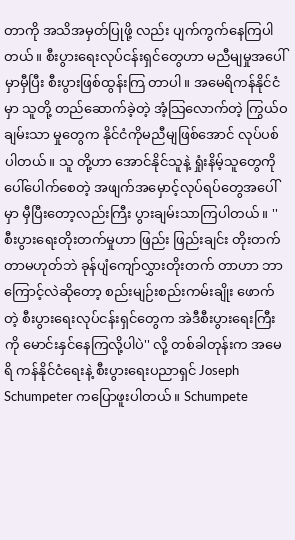တာကို အသိအမှတ်ပြုဖို့ လည်း ပျက်ကွက်နေကြပါတယ်။ စီးပွားရေးလုပ်ငန်းရှင်တွေဟာ မညီမျမှုအပေါ် မှာမှီပြီး စီးပွားဖြစ်ထွန်းကြ တာပါ။ အမေရိကန်နိုင်ငံမှာ သူတို့ တည်ဆောက်ခဲ့တဲ့ အံ့သြလောက်တဲ့ ကြွယ်ဝချမ်းသာ မှုတွေက နိုင်ငံကိုမညီမျဖြစ်အောင် လုပ်ပစ်ပါတယ်။ သူ တို့ဟာ အောင်နိုင်သူနဲ့ ရှုံးနိမ့်သူတွေကို ပေါ်ပေါက်စေတဲ့ အဖျက်အမှောင့်လုပ်ရပ်တွေအပေါ်မှာ မှီပြီးတော့လည်းကြီး ပွားချမ်းသာကြပါတယ်။ '' စီးပွားရေးတိုးတက်မှုဟာ ဖြည်း ဖြည်းချင်း တိုးတက်တာမဟုတ်ဘဲ ခုန်ပျံကျော်လွှားတိုးတက် တာဟာ ဘာကြောင့်လဲဆိုတော့ စည်းမျဉ်းစည်းကမ်းချိုး ဖောက်တဲ့ စီးပွားရေးလုပ်ငန်းရှင်တွေက အဲဒီစီးပွားရေးကြီး ကို မောင်းနှင်နေကြလို့ပါပဲ'' လို့ တစ်ခါတုန်းက အမေရိ ကန်နိုင်ငံရေးနဲ့ စီးပွားရေးပညာရှင် Joseph Schumpeter ကပြောဖူးပါတယ်။ Schumpete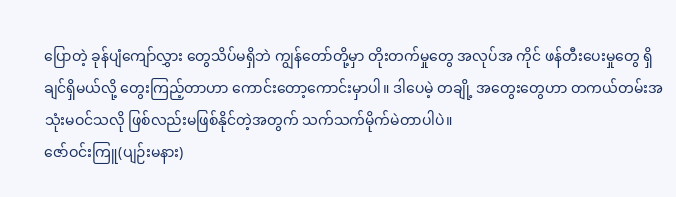ပြောတဲ့ ခုန်ပျံကျော်လွှား တွေသိပ်မရှိဘဲ ကျွန်တော်တို့မှာ တိုးတက်မှုတွေ အလုပ်အ ကိုင် ဖန်တီးပေးမှုတွေ ရှိချင်ရှိမယ်လို့ တွေးကြည့်တာဟာ ကောင်းတော့ကောင်းမှာပါ။ ဒါပေမဲ့ တချို့ အတွေးတွေဟာ တကယ်တမ်းအသုံးမဝင်သလို ဖြစ်လည်းမဖြစ်နိုင်တဲ့အတွက် သက်သက်မိုက်မဲတာပါပဲ။
ဇော်ဝင်းကြူ(ပျဉ်းမနား)